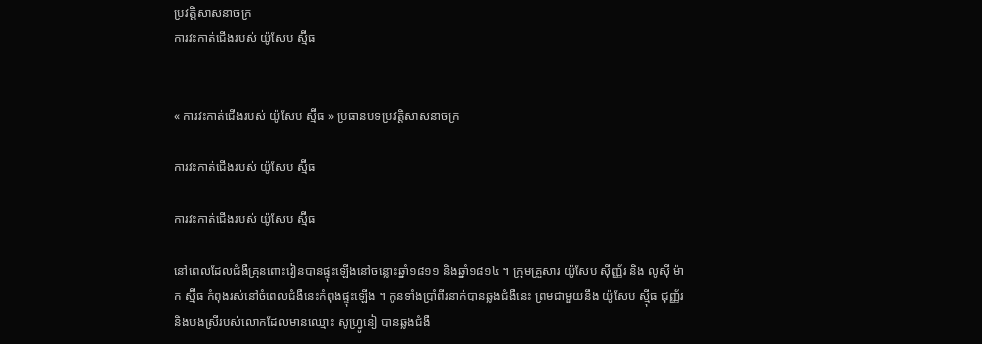ប្រវត្តិសាសនាចក្រ
ការវះកាត់ជើងរបស់ យ៉ូសែប ស្ម៊ីធ


« ការវះកាត់ជើងរបស់ យ៉ូសែប ស្ម៊ីធ » ប្រធានបទប្រវត្តិសាសនាចក្រ

ការវះកាត់ជើងរបស់ យ៉ូសែប ស្ម៊ីធ

ការវះកាត់ជើងរបស់ យ៉ូសែប ស្ម៊ីធ

នៅពេលដែលជំងឺគ្រុនពោះវៀនបានផ្ទុះឡើងនៅចន្លោះឆ្នាំ១៨១១ និងឆ្នាំ១៨១៤ ។ ក្រុមគ្រួសារ យ៉ូសែប ស៊ីញ្ញ័រ និង លូស៊ី ម៉ាក ស្ម៊ីធ កំពុងរស់នៅចំពេលជំងឺនេះកំពុងផ្ទុះឡើង ។ កូនទាំងប្រាំពីរនាក់បានឆ្លងជំងឺនេះ ព្រមជាមួយនឹង យ៉ូសែប ស៊្មីធ ជុញ្ញ័រ និងបងស្រីរបស់លោកដែលមានឈ្មោះ សូហ្រ្វូនៀ បានឆ្លងជំងឺ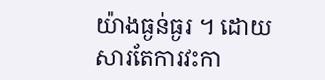យ៉ាងធ្ងន់ធ្ងរ ។ ដោយសារតែការវះកា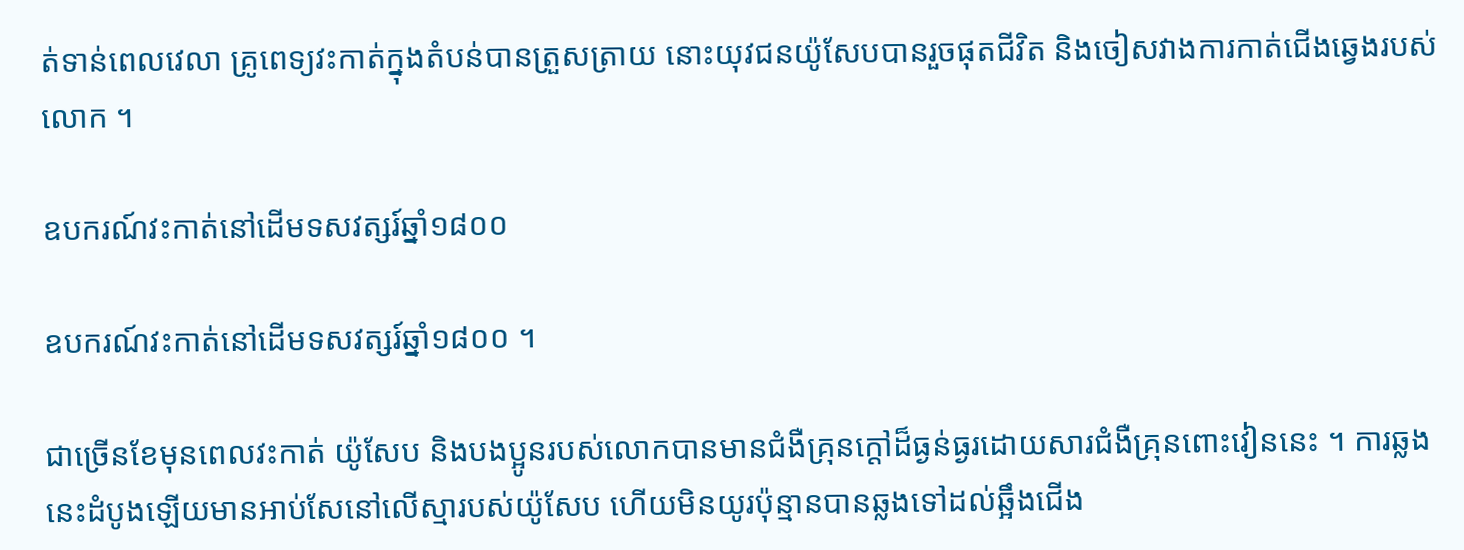ត់ទាន់ពេលវេលា គ្រូពេទ្យវះកាត់ក្នុងតំបន់បានត្រួសត្រាយ នោះយុវជនយ៉ូសែបបានរួចផុតជីវិត និងចៀសវាងការកាត់ជើងឆ្វេងរបស់លោក ។

ឧបករណ៍វះកាត់នៅដើមទសវត្សរ៍ឆ្នាំ១៨០០

ឧបករណ៍វះកាត់នៅដើមទសវត្សរ៍ឆ្នាំ១៨០០ ។

ជាច្រើនខែមុនពេលវះកាត់ យ៉ូសែប និងបងប្អូនរបស់លោកបានមានជំងឺគ្រុនក្តៅដ៏ធ្ងន់ធ្ងរដោយសារជំងឺគ្រុនពោះវៀននេះ ។ ការឆ្លងនេះដំបូងឡើយមានអាប់សែនៅលើស្មារបស់យ៉ូសែប ហើយមិនយូរប៉ុន្មានបានឆ្លងទៅដល់ឆ្អឹងជើង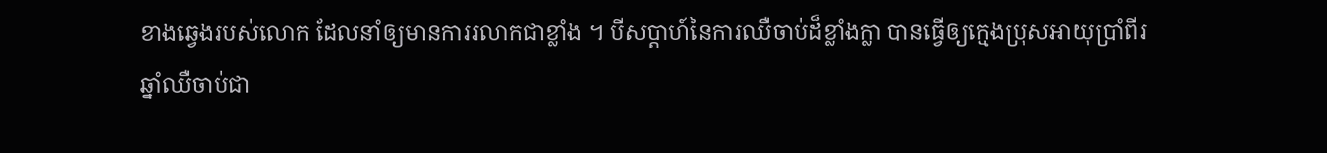ខាងឆ្វេងរបស់លោក ដែលនាំឲ្យមានការរលាកជាខ្លាំង ។ បីសប្តាហ៍នៃការឈឺចាប់ដ៏ខ្លាំងក្លា បានធ្វើឲ្យក្មេងប្រុសអាយុប្រាំពីរឆ្នាំឈឺចាប់ជា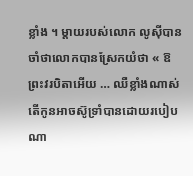ខ្លាំង ។ ម្តាយរបស់លោក លូស៊ីបានចាំថាលោកបានស្រែកយំថា « ឱ ព្រះវរបិតាអើយ … ឈឺខ្លាំងណាស់ តើកូនអាចស៊ូទ្រាំបានដោយរបៀបណា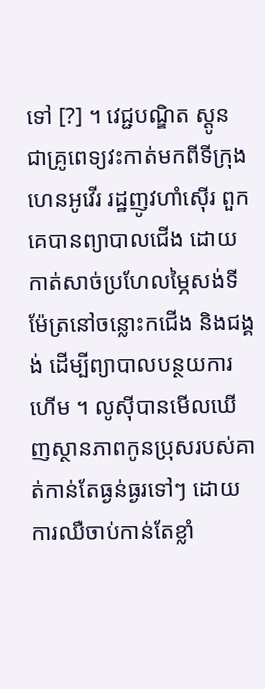ទៅ [?] ។ វេជ្ជបណ្ឌិត ស្តូន ជាគ្រូពេទ្យវះកាត់មកពីទីក្រុងហេនអូវើរ រដ្ឋញូវហាំស៊ើរ ពួកគេបានព្យាបាលជើង ដោយកាត់សាច់ប្រហែលម្ភៃសង់ទីម៉ែត្រនៅចន្លោះកជើង និងជង្គង់ ដើម្បីព្យាបាលបន្ថយការហើម ។ លូស៊ីបានមើលឃើញស្ថានភាពកូនប្រុសរបស់គាត់កាន់តែធ្ងន់ធ្ងរទៅៗ ដោយការឈឺចាប់កាន់តែខ្លាំ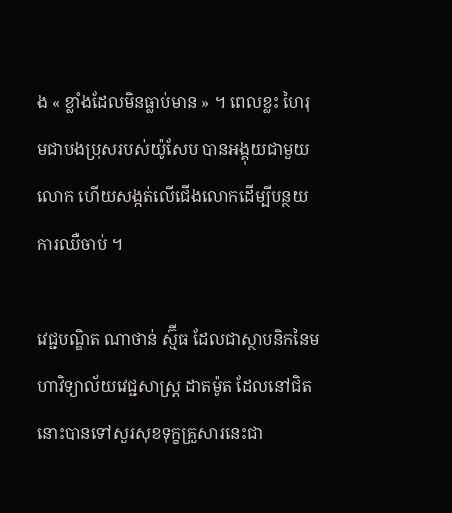ង « ខ្លាំងដែលមិនធ្លាប់មាន » ។ ពេលខ្លះ ហៃរុមជាបងប្រុសរបស់យ៉ូសែប បានអង្គុយជាមួយលោក ហើយសង្កត់លើជើងលោកដើម្បីបន្ថយការឈឺចាប់ ។

វេជ្ជបណ្ឌិត ណាថាន់ ស្ម៊ីធ ដែលជាស្ថាបនិកនៃមហាវិទ្យាល័យវេជ្ជសាស្ត្រ ដាតម៉ូត ដែលនៅជិតនោះបានទៅសួរសុខទុក្ខគ្រួសារនេះជា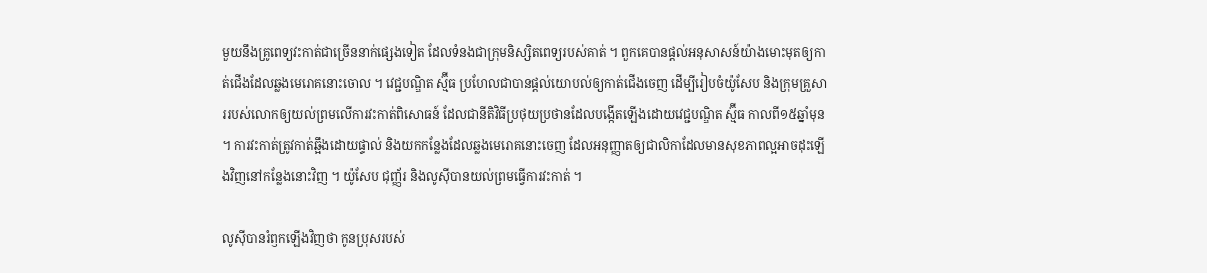មួយនឹងគ្រូពេទ្យវះកាត់ជាច្រើននាក់ផ្សេងទៀត ដែលទំនងជាក្រុមនិស្សិតពេទ្យរបស់គាត់ ។ ពួកគេបានផ្តល់អនុសាសន៍យ៉ាងមោះមុតឲ្យកាត់ជើងដែលឆ្លងមេរោគនោះចោល ។ វេជ្ជបណ្ឌិត ស្ម៊ីធ ប្រហែលជាបានផ្ដល់យោបល់ឲ្យកាត់ជើងចេញ ដើម្បីរៀបចំយ៉ូសែប និងក្រុមគ្រួសាររបស់លោកឲ្យយល់ព្រមលើការវះកាត់ពិសោធន៍ ដែលជានីតិវិធីប្រថុយប្រថានដែលបង្កើតឡើងដោយវេជ្ជបណ្ឌិត ស្ម៊ីធ កាលពី១៥ឆ្នាំមុន ។ ការវះកាត់ត្រូវកាត់ឆ្អឹងដោយផ្ទាល់ និងយកកន្លែងដែលឆ្លងមេរោគនោះចេញ ដែលអនុញ្ញាតឲ្យជាលិកាដែលមានសុខភាពល្អអាចដុះឡើងវិញនៅកន្លែងនោះវិញ ។ យ៉ូសែប ជុញ្ញ័រ និងលូស៊ីបានយល់ព្រមធ្វើការវះកាត់ ។

លូស៊ីបានរំឭកឡើងវិញថា កូនប្រុសរបស់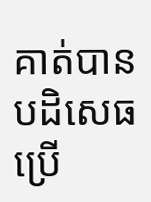គាត់បានបដិសេធប្រើ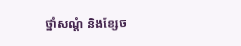ថ្នាំសណ្ដំ និងខ្សែច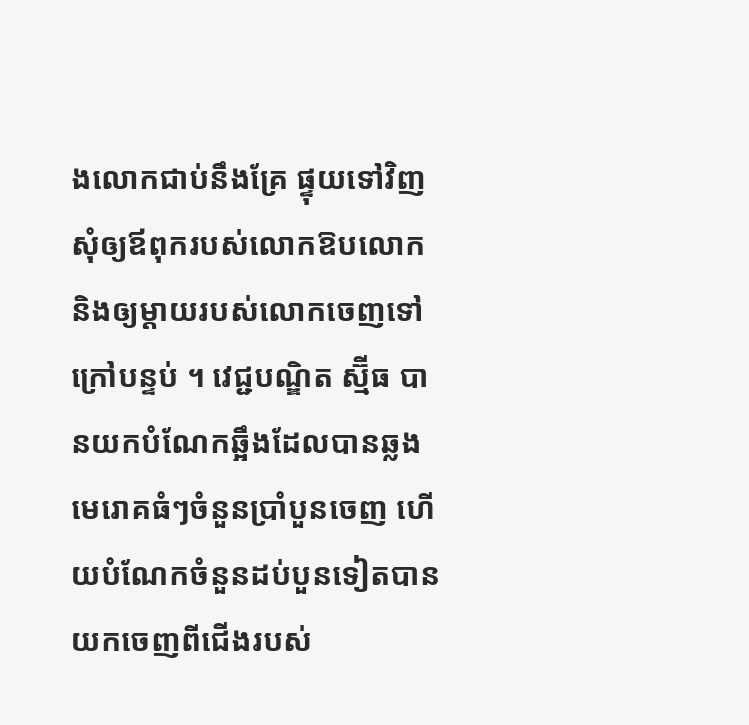ងលោកជាប់នឹងគ្រែ ផ្ទុយទៅវិញសុំឲ្យឪពុករបស់លោកឱបលោក និងឲ្យម្តាយរបស់លោកចេញទៅក្រៅបន្ទប់ ។ វេជ្ជបណ្ឌិត ស្ម៊ីធ បានយកបំណែកឆ្អឹងដែលបានឆ្លងមេរោគធំៗចំនួនប្រាំបួនចេញ ហើយបំណែកចំនួនដប់បួនទៀតបានយកចេញពីជើងរបស់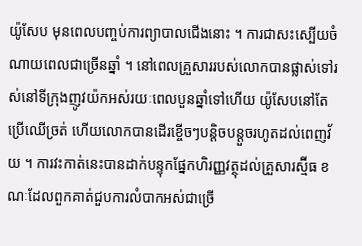យ៉ូសែប មុនពេលបញ្ចប់ការព្យាបាលជើងនោះ ។ ការជាសះស្បើយចំណាយពេលជាច្រើនឆ្នាំ ។ នៅពេលគ្រួសាររបស់លោកបានផ្លាស់ទៅរស់នៅទីក្រុងញូវយ៉កអស់រយៈពេលបួនឆ្នាំទៅហើយ យ៉ូសែបនៅតែប្រើឈើច្រត់ ហើយលោកបានដើរខ្ចើចៗបន្តិចបន្តួចរហូតដល់ពេញវ័យ ។ ការវះកាត់នេះបានដាក់បន្ទុកផ្នែកហិរញ្ញវត្ថុដល់គ្រួសារស្ម៊ីធ ខណៈដែលពួកគាត់ជួបការលំបាកអស់ជាច្រើ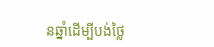នឆ្នាំដើម្បីបង់ថ្លៃ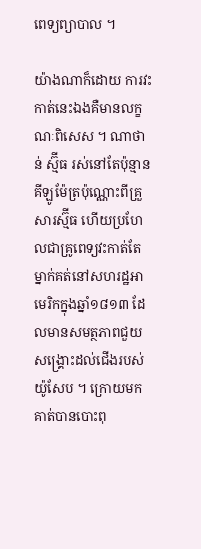ពេទ្យព្យាបាល ។

យ៉ាងណាក៏ដោយ ការវះកាត់នេះឯងគឺមានលក្ខណៈពិសេស ។ ណាថាន់ ស្ម៊ីធ រស់នៅតែប៉ុន្មានគីឡូម៉ែត្រប៉ុណ្ណោះពីគ្រួសារស្ម៊ីធ ហើយប្រហែលជាគ្រូពេទ្យវះកាត់តែម្នាក់គត់នៅសហរដ្ឋអាមេរិកក្នុងឆ្នាំ១៨១៣ ដែលមានសមត្ថភាពជួយសង្គ្រោះដល់ជើងរបស់យ៉ូសែប ។ ក្រោយមក គាត់បានបោះពុ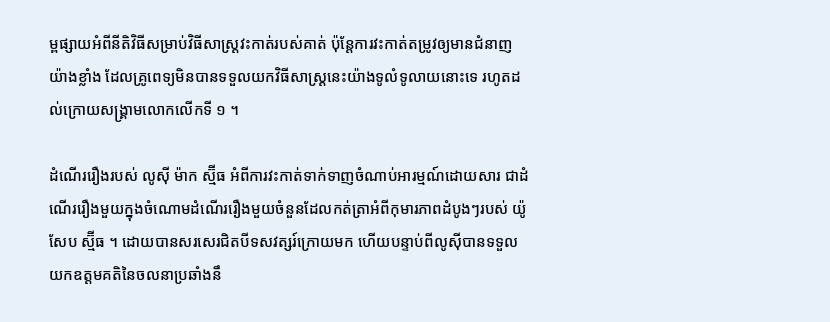ម្ពផ្សាយអំពីនីតិវិធីសម្រាប់វិធីសាស្រ្តវះកាត់របស់គាត់ ប៉ុន្តែការវះកាត់តម្រូវឲ្យមានជំនាញយ៉ាងខ្លាំង ដែលគ្រូពេទ្យមិនបានទទួលយកវិធីសាស្រ្តនេះយ៉ាងទូលំទូលាយនោះទេ រហូតដល់ក្រោយសង្គ្រាមលោកលើកទី ១ ។

ដំណើររឿងរបស់ លូស៊ី ម៉ាក ស្ម៊ីធ អំពីការវះកាត់ទាក់ទាញចំណាប់អារម្មណ៍ដោយសារ ជាដំណើររឿងមួយក្នុងចំណោមដំណើររឿងមួយចំនួនដែលកត់ត្រាអំពីកុមារភាពដំបូងៗរបស់ យ៉ូសែប ស្ម៊ីធ ។ ដោយបានសរសេរជិតបីទសវត្សរ៍ក្រោយមក ហើយបន្ទាប់ពីលូស៊ីបានទទួលយកឧត្តមគតិនៃចលនាប្រឆាំងនឹ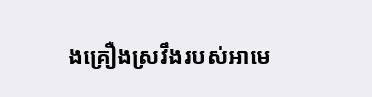ងគ្រឿងស្រវឹងរបស់អាមេ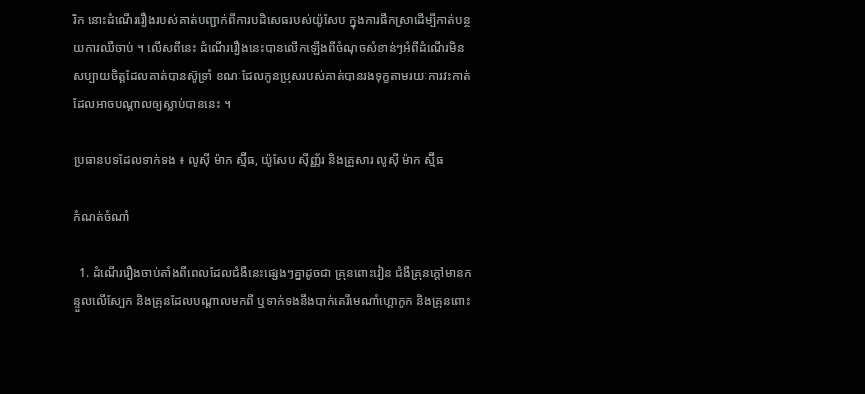រិក នោះដំណើររឿងរបស់គាត់បញ្ជាក់ពីការបដិសេធរបស់យ៉ូសែប ក្នុងការផឹកស្រាដើម្បីកាត់បន្ថយការឈឺចាប់ ។ លើសពីនេះ ដំណើររឿងនេះបានលើកឡើងពីចំណុចសំខាន់ៗអំពីដំណើរមិនសប្បាយចិត្តដែលគាត់បានស៊ូទ្រាំ ខណៈដែលកូនប្រុសរបស់គាត់បានរងទុក្ខតាមរយៈការវះកាត់ដែលអាចបណ្តាលឲ្យស្លាប់បាននេះ ។

ប្រធានបទដែលទាក់ទង ៖ លូស៊ី ម៉ាក ស្ម៊ីធ, យ៉ូសែប ស៊ីញ្ញ័រ និងគ្រួសារ លូស៊ី ម៉ាក ស្ម៊ីធ

កំណត់ចំណាំ

  1. ដំណើររឿងចាប់តាំងពីពេលដែលជំងឺនេះផ្សេងៗគ្នាដូចជា គ្រុនពោះវៀន ជំងឺគ្រុនក្ដៅមានកន្ទួលលើស្បែក និងគ្រុនដែលបណ្ដាលមកពី ឬទាក់ទងនឹងបាក់តេរីមេណាំហ្គោកូក និងគ្រុនពោះ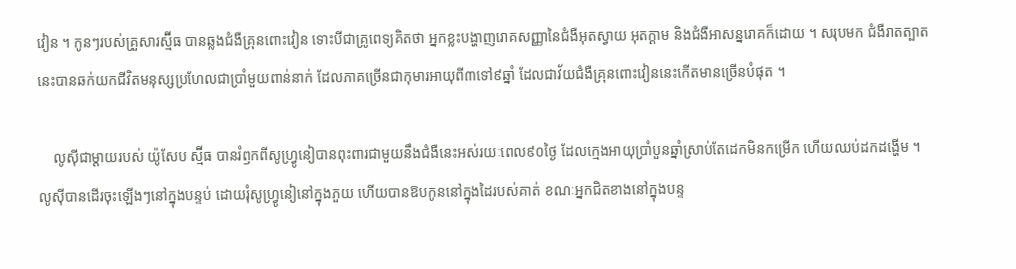វៀន ។ កូនៗរបស់គ្រួសារស្ម៊ីធ បានឆ្លងជំងឺគ្រុនពោះវៀន ទោះបីជាគ្រូពេទ្យគិតថា អ្នកខ្លះបង្ហាញរោគសញ្ញានៃជំងឺអុតស្វាយ អុតក្ដាម និងជំងឺអាសន្នរោគក៏ដោយ ។ សរុបមក ជំងឺរាតត្បាតនេះបានឆក់យកជីវិតមនុស្សប្រហែលជាប្រាំមួយពាន់នាក់ ដែលភាគច្រើនជាកុមារអាយុពី៣ទៅ៩ឆ្នាំ ដែលជាវ័យជំងឺគ្រុនពោះវៀននេះកើតមានច្រើនបំផុត ។

    លូស៊ីជាម្ដាយរបស់ យ៉ូសែប ស្ម៊ីធ បានរំឭកពីសូហ្រ្វូនៀបានពុះពារជាមួយនឹងជំងឺនេះអស់រយៈពេល៩០ថ្ងៃ ដែលក្មេងអាយុប្រាំបួនឆ្នាំស្រាប់តែដេកមិនកម្រើក ហើយឈប់ដកដង្ហើម ។ លូស៊ីបានដើរចុះឡើងៗនៅក្នុងបន្ទប់ ដោយរុំសូហ្រ្វូនៀនៅក្នុងភួយ ហើយបានឱបកូននៅក្នុងដៃរបស់គាត់ ខណៈអ្នកជិតខាងនៅក្នុងបន្ទ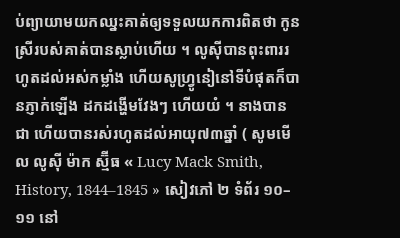ប់ព្យាយាមយកឈ្នះគាត់ឲ្យទទួលយកការពិតថា កូនស្រីរបស់គាត់បានស្លាប់ហើយ ។ លូស៊ីបានពុះពាររហូតដល់អស់កម្លាំង ហើយសូហ្រ្វូនៀនៅទីបំផុតក៏បានភ្ញាក់ឡើង ដកដង្ហើមវែងៗ ហើយយំ ។ នាងបានជា ហើយបានរស់រហូតដល់អាយុ៧៣ឆ្នាំ ( សូមមើល លូស៊ី ម៉ាក ស្ម៊ីធ « Lucy Mack Smith, History, 1844–1845 » សៀវភៅ ២ ទំព័រ ១០–១១ នៅ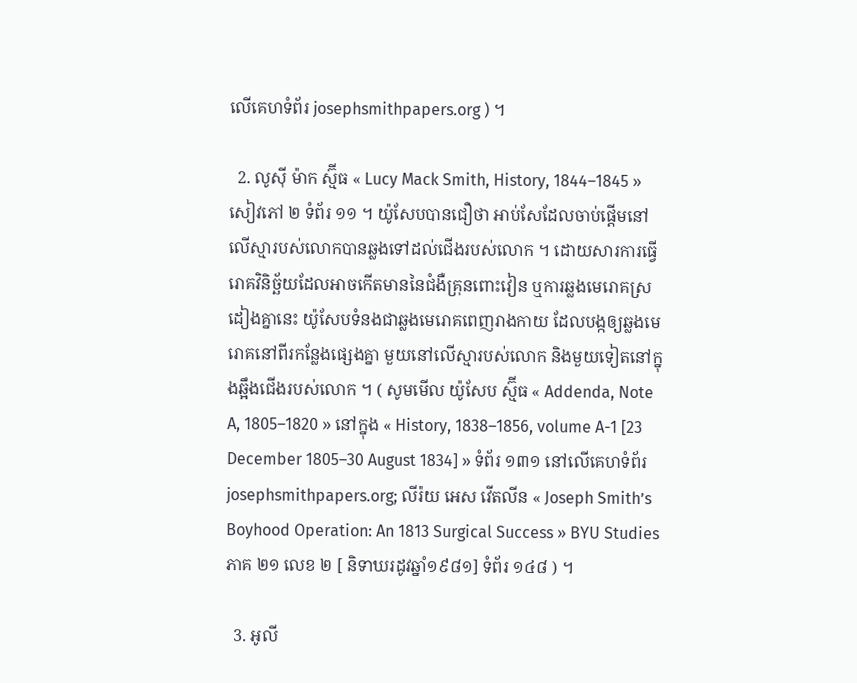លើគេហទំព័រ josephsmithpapers.org ) ។

  2. លូស៊ី ម៉ាក ស្ម៊ីធ « Lucy Mack Smith, History, 1844–1845 » សៀវភៅ ២ ទំព័រ ១១ ។ យ៉ូសែបបានជឿថា អាប់សែដែលចាប់ផ្តើមនៅលើស្មារបស់លោកបានឆ្លងទៅដល់ជើងរបស់លោក ។ ដោយសារការធ្វើរោគវិនិច្ឆ័យដែលអាចកើតមាននៃជំងឺគ្រុនពោះវៀន ឬការឆ្លងមេរោគស្រដៀងគ្នានេះ យ៉ូសែបទំនងជាឆ្លងមេរោគពេញរាងកាយ ដែលបង្កឲ្យឆ្លងមេរោគនៅពីរកន្លែងផ្សេងគ្នា មួយនៅលើស្មារបស់លោក និងមួយទៀតនៅក្នុងឆ្អឹងជើងរបស់លោក ។ ( សូមមើល យ៉ូសែប ស្ម៊ីធ « Addenda, Note A, 1805–1820 » នៅក្នុង « History, 1838–1856, volume A-1 [23 December 1805–30 August 1834] » ទំព័រ ១៣១ នៅលើគេហទំព័រ josephsmithpapers.org; លីរ៉យ អេស វើតលីន « Joseph Smith’s Boyhood Operation: An 1813 Surgical Success » BYU Studies ភាគ ២១ លេខ ២ [ និទាឃរដូវឆ្នាំ១៩៨១] ទំព័រ ១៤៨ ) ។

  3. អូលី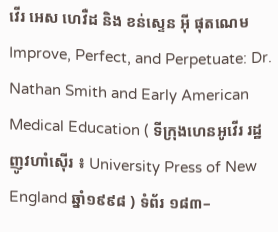វើរ អេស ហេវឺដ និង ខន់ស្ទេន អ៊ី ផុតណេម Improve, Perfect, and Perpetuate: Dr. Nathan Smith and Early American Medical Education ( ទីក្រុងហេនអូវើរ រដ្ឋញូវហាំស៊ើរ ៖ University Press of New England ឆ្នាំ១៩៩៨ ) ទំព័រ ១៨៣–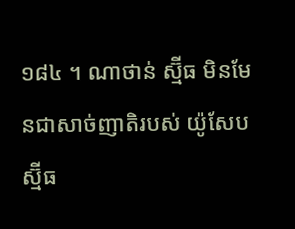១៨៤ ។ ណាថាន់ ស្ម៊ីធ មិនមែនជាសាច់ញាតិរបស់ យ៉ូសែប ស្ម៊ីធ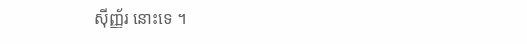ស៊ីញ្ញ័រ នោះទេ ។